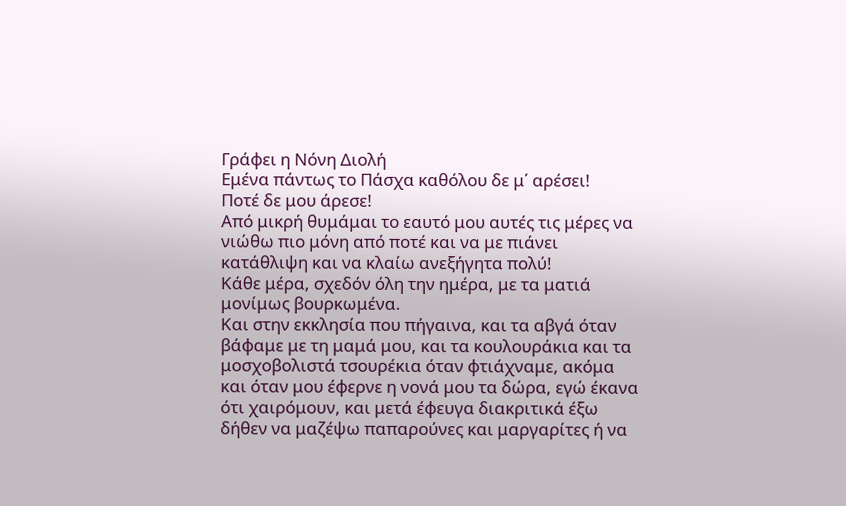Γράφει η Νόνη Διολή
Εμένα πάντως το Πάσχα καθόλου δε μ΄ αρέσει!
Ποτέ δε μου άρεσε!
Από μικρή θυμάμαι το εαυτό μου αυτές τις μέρες να νιώθω πιο μόνη από ποτέ και να με πιάνει κατάθλιψη και να κλαίω ανεξήγητα πολύ!
Κάθε μέρα, σχεδόν όλη την ημέρα, με τα ματιά μονίμως βουρκωμένα.
Και στην εκκλησία που πήγαινα, και τα αβγά όταν βάφαμε με τη μαμά μου, και τα κουλουράκια και τα μοσχοβολιστά τσουρέκια όταν φτιάχναμε, ακόμα και όταν μου έφερνε η νονά μου τα δώρα, εγώ έκανα ότι χαιρόμουν, και μετά έφευγα διακριτικά έξω δήθεν να μαζέψω παπαρούνες και μαργαρίτες ή να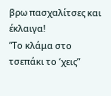βρω πασχαλίτσες και έκλαιγα!
“Το κλάμα στο τσεπάκι το ‘χεις”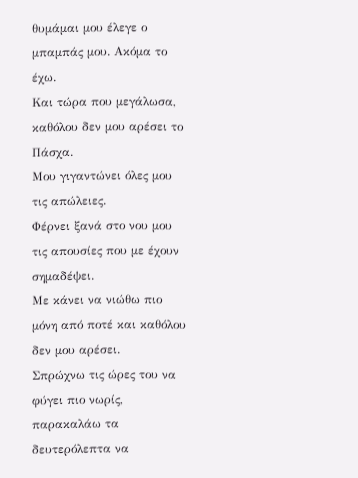θυμάμαι μου έλεγε ο μπαμπάς μου. Ακόμα το έχω.
Και τώρα που μεγάλωσα, καθόλου δεν μου αρέσει το Πάσχα.
Μου γιγαντώνει όλες μου τις απώλειες.
Φέρνει ξανά στο νου μου τις απουσίες που με έχουν σημαδέψει.
Με κάνει να νιώθω πιο μόνη από ποτέ και καθόλου δεν μου αρέσει.
Σπρώχνω τις ώρες του να φύγει πιο νωρίς, παρακαλάω τα δευτερόλεπτα να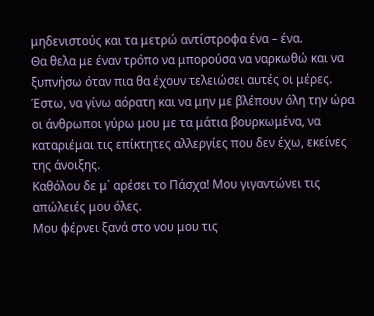μηδενιστούς και τα μετρώ αντίστροφα ένα – ένα.
Θα θελα με έναν τρόπο να μπορούσα να ναρκωθώ και να ξυπνήσω όταν πια θα έχουν τελειώσει αυτές οι μέρες.
Έστω, να γίνω αόρατη και να μην με βλέπουν όλη την ώρα οι άνθρωποι γύρω μου με τα μάτια βουρκωμένα, να καταριέμαι τις επίκτητες αλλεργίες που δεν έχω, εκείνες της άνοιξης.
Καθόλου δε μ΄ αρέσει το Πάσχα! Μου γιγαντώνει τις απώλειές μου όλες.
Μου φέρνει ξανά στο νου μου τις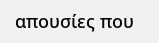απουσίες που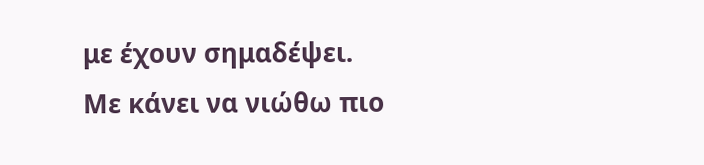με έχουν σημαδέψει.
Με κάνει να νιώθω πιο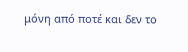μόνη από ποτέ και δεν το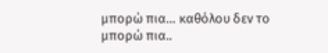μπορώ πια… καθόλου δεν το μπορώ πια..